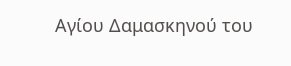Αγίου Δαμασκηνού του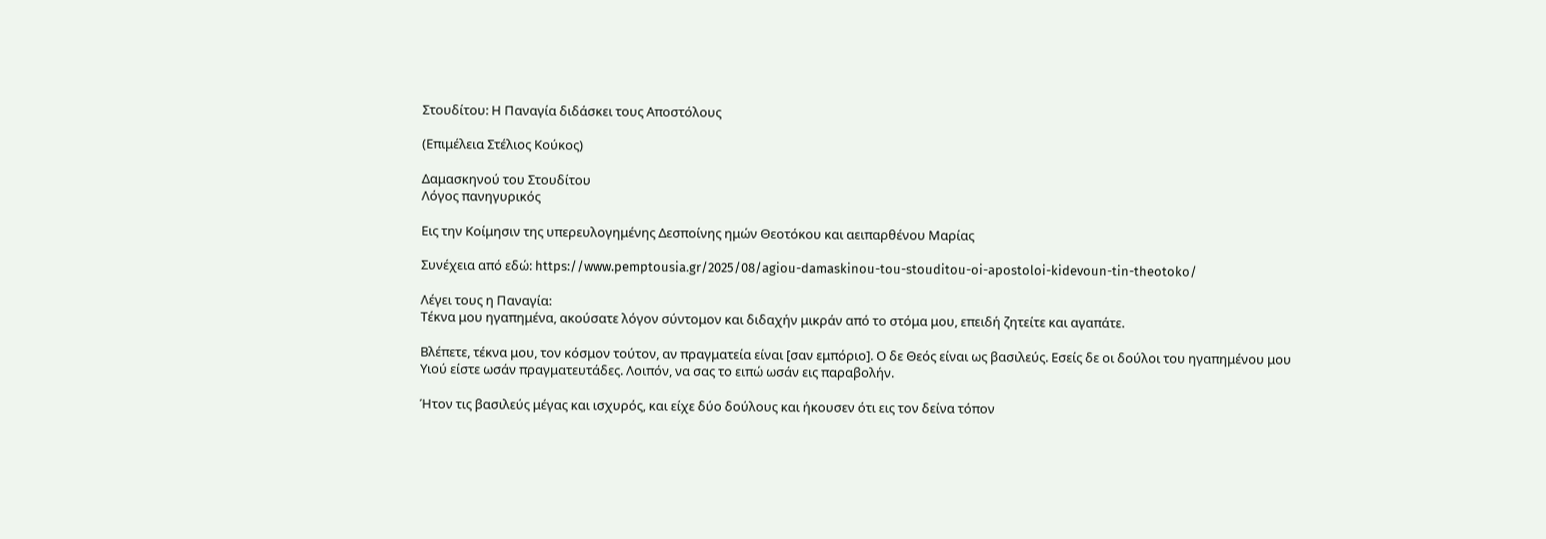Στουδίτου: Η Παναγία διδάσκει τους Αποστόλους

(Επιμέλεια Στέλιος Κούκος)

Δαμασκηνού του Στουδίτου
Λόγος πανηγυρικός

Εις την Κοίμησιν της υπερευλογημένης Δεσποίνης ημών Θεοτόκου και αειπαρθένου Μαρίας

Συνέχεια από εδώ: https://www.pemptousia.gr/2025/08/agiou-damaskinou-tou-stouditou-oi-apostoloi-kidevoun-tin-theotoko/

Λέγει τους η Παναγία:
Τέκνα μου ηγαπημένα, ακούσατε λόγον σύντομον και διδαχήν μικράν από το στόμα μου, επειδή ζητείτε και αγαπάτε.

Βλέπετε, τέκνα μου, τον κόσμον τούτον, αν πραγματεία είναι [σαν εμπόριο]. Ο δε Θεός είναι ως βασιλεύς. Εσείς δε οι δούλοι του ηγαπημένου μου Υιού είστε ωσάν πραγματευτάδες. Λοιπόν, να σας το ειπώ ωσάν εις παραβολήν.

Ήτον τις βασιλεύς μέγας και ισχυρός, και είχε δύο δούλους και ήκουσεν ότι εις τον δείνα τόπον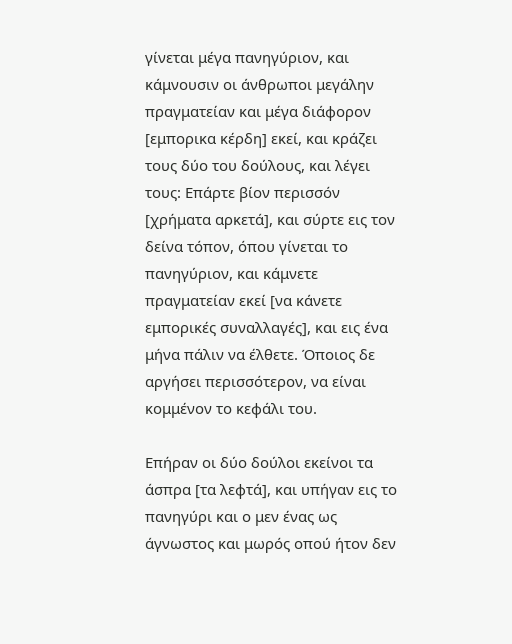γίνεται μέγα πανηγύριον, και κάμνουσιν οι άνθρωποι μεγάλην πραγματείαν και μέγα διάφορον [εμπορικα κέρδη] εκεί, και κράζει τους δύο του δούλους, και λέγει τους: Επάρτε βίον περισσόν [χρήματα αρκετά], και σύρτε εις τον δείνα τόπον, όπου γίνεται το πανηγύριον, και κάμνετε πραγματείαν εκεί [να κάνετε εμπορικές συναλλαγές], και εις ένα μήνα πάλιν να έλθετε. Όποιος δε αργήσει περισσότερον, να είναι κομμένον το κεφάλι του.

Επήραν οι δύο δούλοι εκείνοι τα άσπρα [τα λεφτά], και υπήγαν εις το πανηγύρι και ο μεν ένας ως άγνωστος και μωρός οπού ήτον δεν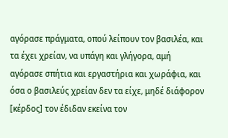αγόρασε πράγματα, οπού λείπουν τον βασιλέα, και τα έχει χρείαν, να υπάγη και γλήγορα, αμή αγόρασε σπήτια και εργαστήρια και χωράφια, και όσα ο βασιλεύς χρείαν δεν τα είχε, μηδέ διάφορον [κέρδος] τον έδιδαν εκείνα τον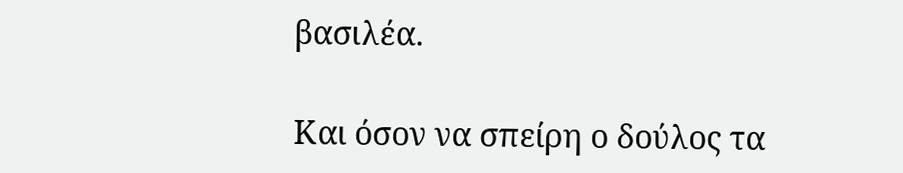βασιλέα.

Και όσον να σπείρη ο δούλος τα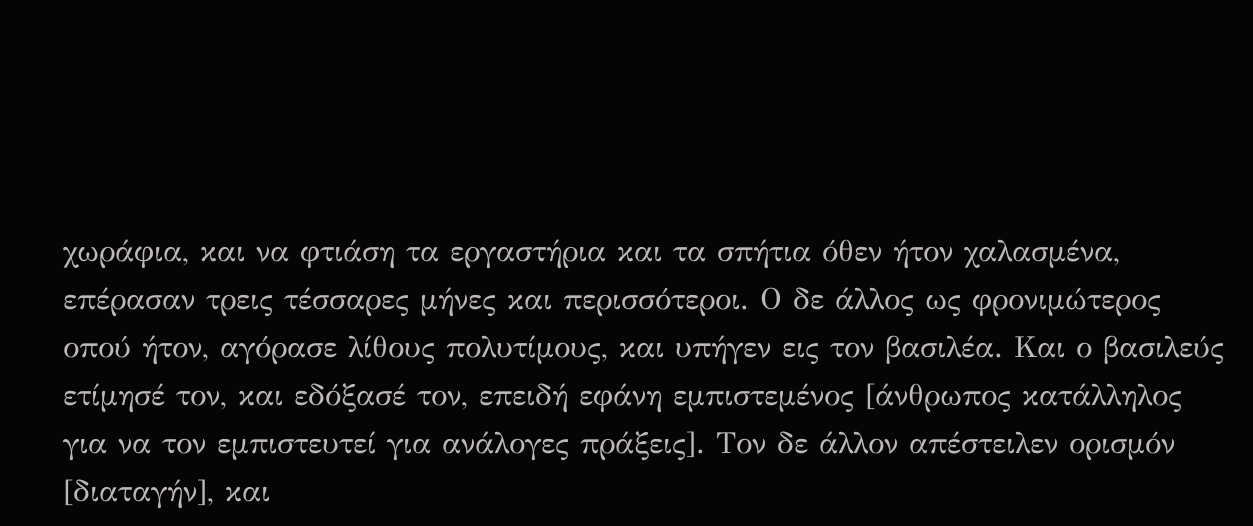χωράφια, και να φτιάση τα εργαστήρια και τα σπήτια όθεν ήτον χαλασμένα, επέρασαν τρεις τέσσαρες μήνες και περισσότεροι. Ο δε άλλος ως φρονιμώτερος οπού ήτον, αγόρασε λίθους πολυτίμους, και υπήγεν εις τον βασιλέα. Και ο βασιλεύς ετίμησέ τον, και εδόξασέ τον, επειδή εφάνη εμπιστεμένος [άνθρωπος κατάλληλος για να τον εμπιστευτεί για ανάλογες πράξεις]. Τον δε άλλον απέστειλεν ορισμόν [διαταγήν], και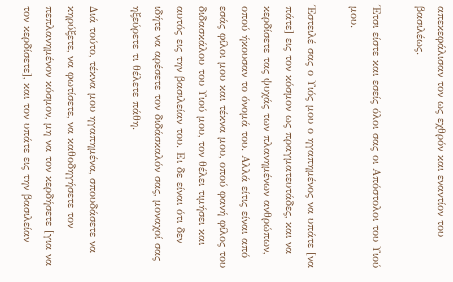απεκεφάλισαν τον ως εχθρόν και εναντίον του βασιλέως.

Έτσι είστε και εσείς όλοι σας οι Απόστολοι του Υιού μου.

Έστειλέ σας ο Υιός μου ο ηγαπημένος να υπάτε [να πάτε] εις τον κόσμον ως πραγματευτάδες, και να κερδίσετε τας ψυχάς των πλανημένων ανθρώπων, οπού ήκουσαν το όνομά του. Αλλά είτις είναι από εσάς φίλοι μου και τέκνα μου, οπού φανή φίλος του διδασκάλου του Υιού μου, τον θέλει τιμήσει και αυτός εις την βασιλείαν του. Ει δε είναι ότι δεν ιδήτε να αρέσετε τον διδάσκαλόν σας, μοναχοί σας ηξεύρετε τι θέλετε πάθη.

Διά τούτο, τέκνα μου ηγαπημένα, σπουδάσετε να κηρύξετε, να φωτίσετε, να καθοδηγήσετε τον πεπλανημένον κόσμον, μη να τον κερδήσετε [για να τον κερδίσετε], και τον υπάτε εις την βασιλείαν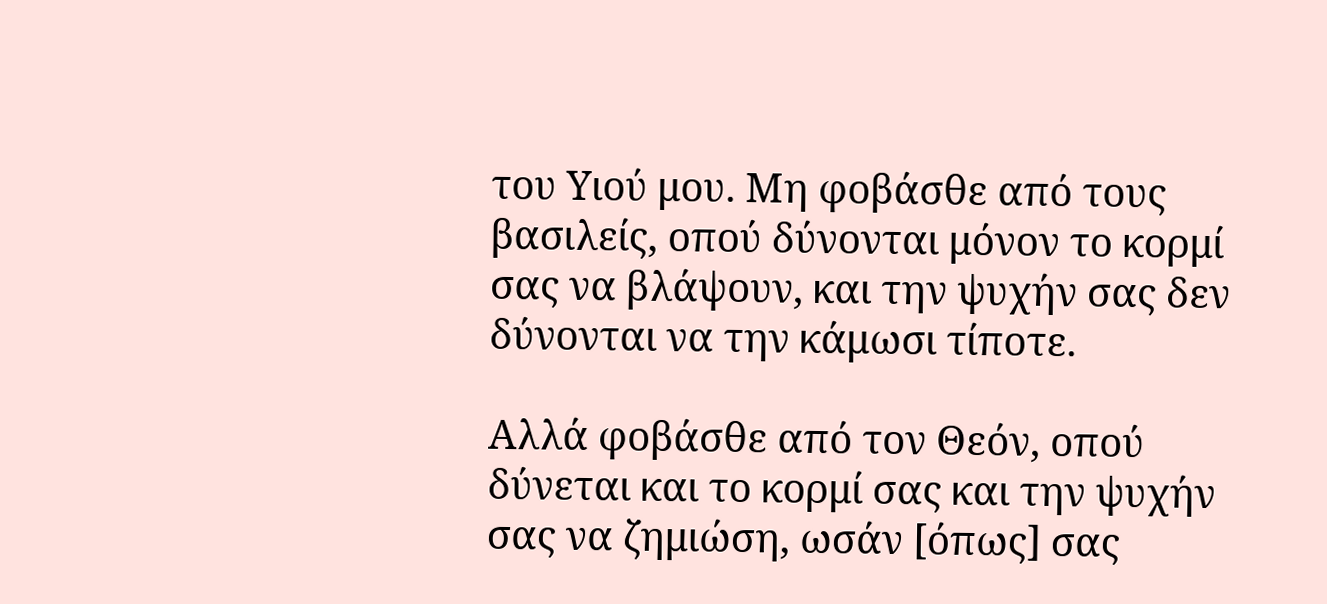του Υιού μου. Μη φοβάσθε από τους βασιλείς, οπού δύνονται μόνον το κορμί σας να βλάψουν, και την ψυχήν σας δεν δύνονται να την κάμωσι τίποτε.

Αλλά φοβάσθε από τον Θεόν, οπού δύνεται και το κορμί σας και την ψυχήν σας να ζημιώση, ωσάν [όπως] σας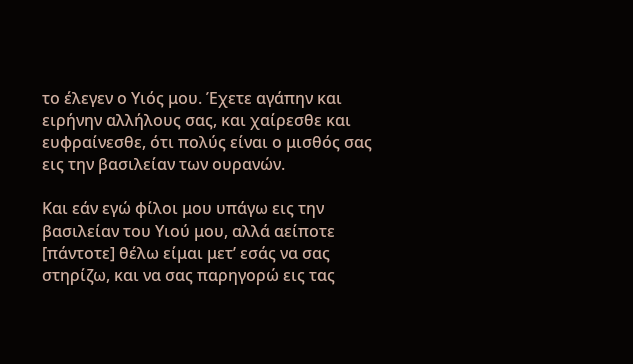το έλεγεν ο Υιός μου. Έχετε αγάπην και ειρήνην αλλήλους σας, και χαίρεσθε και ευφραίνεσθε, ότι πολύς είναι ο μισθός σας εις την βασιλείαν των ουρανών.

Και εάν εγώ φίλοι μου υπάγω εις την βασιλείαν του Υιού μου, αλλά αείποτε [πάντοτε] θέλω είμαι μετ’ εσάς να σας στηρίζω, και να σας παρηγορώ εις τας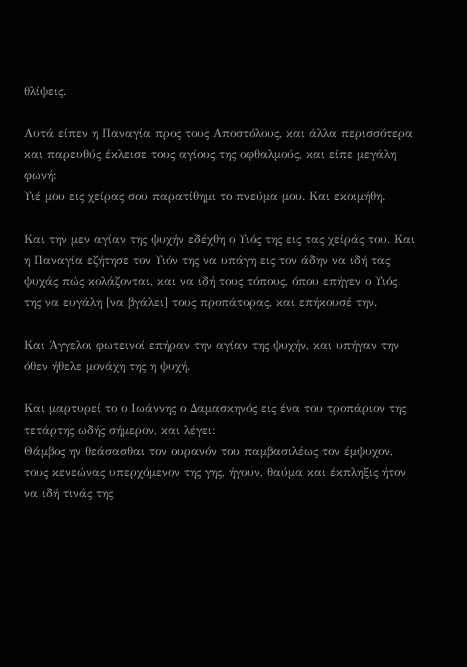θλίψεις.

Αυτά είπεν η Παναγία προς τους Αποστόλους, και άλλα περισσότερα και παρευθύς έκλεισε τους αγίους της οφθαλμούς, και είπε μεγάλη φωνή:
Υιέ μου εις χείρας σου παρατίθημι το πνεύμα μου. Και εκοιμήθη.

Και την μεν αγίαν της ψυχήν εδέχθη ο Υιός της εις τας χείράς του. Και η Παναγία εζήτησε τον Υιόν της να υπάγη εις τον άδην να ιδή τας ψυχάς πώς κολάζονται, και να ιδή τους τόπους, όπου επήγεν ο Υιός της να ευγάλη [να βγάλει] τους προπάτορας, και επήκουσέ την.

Και Άγγελοι φωτεινοί επήραν την αγίαν της ψυχήν, και υπήγαν την όθεν ήθελε μονάχη της η ψυχή.

Και μαρτυρεί το ο Ιωάννης ο Δαμασκηνός εις ένα του τροπάριον της τετάρτης ωδής σήμερον, και λέγει:
Θάμβος ην θεάσασθαι τον ουρανόν του παμβασιλέως τον έμψυχον, τους κενεώνας υπερχόμενον της γης, ήγουν, θαύμα και έκπληξις ήτον να ιδή τινάς της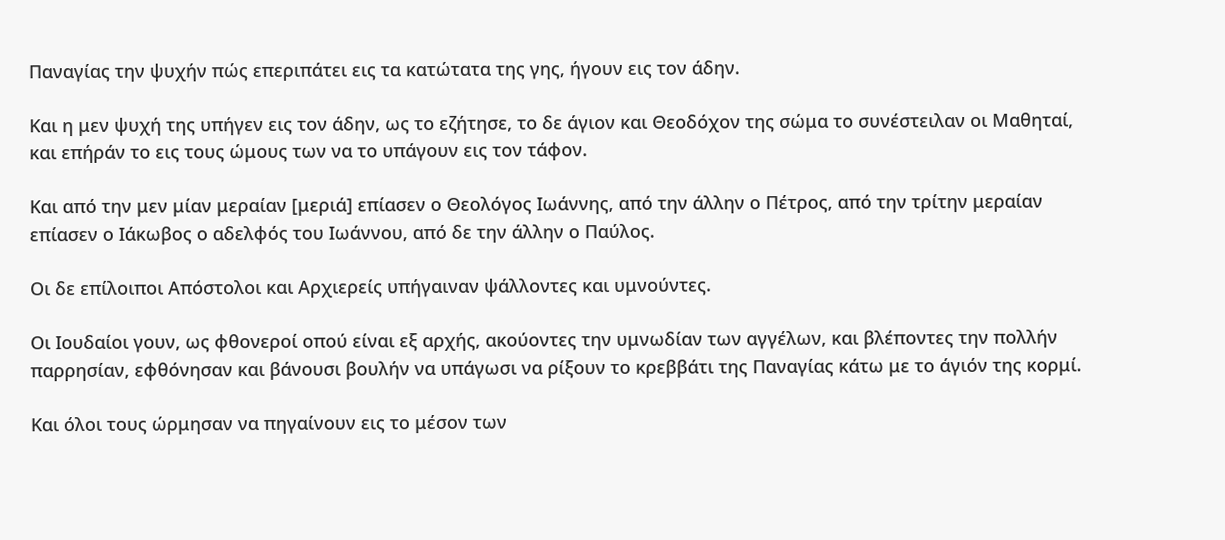Παναγίας την ψυχήν πώς επεριπάτει εις τα κατώτατα της γης, ήγουν εις τον άδην.

Και η μεν ψυχή της υπήγεν εις τον άδην, ως το εζήτησε, το δε άγιον και Θεοδόχον της σώμα το συνέστειλαν οι Μαθηταί, και επήράν το εις τους ώμους των να το υπάγουν εις τον τάφον.

Και από την μεν μίαν μεραίαν [μεριά] επίασεν ο Θεολόγος Ιωάννης, από την άλλην ο Πέτρος, από την τρίτην μεραίαν επίασεν ο Ιάκωβος ο αδελφός του Ιωάννου, από δε την άλλην ο Παύλος.

Οι δε επίλοιποι Απόστολοι και Αρχιερείς υπήγαιναν ψάλλοντες και υμνούντες.

Οι Ιουδαίοι γουν, ως φθονεροί οπού είναι εξ αρχής, ακούοντες την υμνωδίαν των αγγέλων, και βλέποντες την πολλήν παρρησίαν, εφθόνησαν και βάνουσι βουλήν να υπάγωσι να ρίξουν το κρεββάτι της Παναγίας κάτω με το άγιόν της κορμί.

Και όλοι τους ώρμησαν να πηγαίνουν εις το μέσον των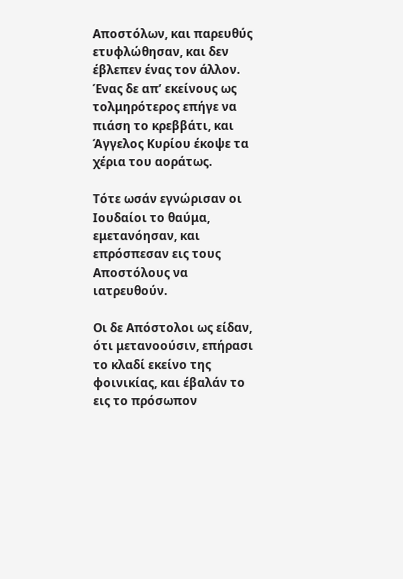Αποστόλων, και παρευθύς ετυφλώθησαν, και δεν έβλεπεν ένας τον άλλον. Ένας δε απ’ εκείνους ως τολμηρότερος επήγε να πιάση το κρεββάτι, και Άγγελος Κυρίου έκοψε τα χέρια του αοράτως.

Τότε ωσάν εγνώρισαν οι Ιουδαίοι το θαύμα, εμετανόησαν, και επρόσπεσαν εις τους Αποστόλους να ιατρευθούν.

Οι δε Απόστολοι ως είδαν, ότι μετανοούσιν, επήρασι το κλαδί εκείνο της φοινικίας, και έβαλάν το εις το πρόσωπον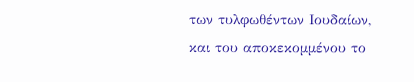των τυλφωθέντων Ιουδαίων, και του αποκεκομμένου το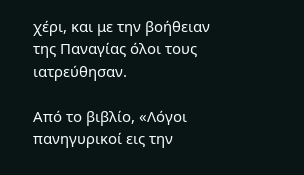χέρι, και με την βοήθειαν της Παναγίας όλοι τους ιατρεύθησαν.

Από το βιβλίο, «Λόγοι πανηγυρικοί εις την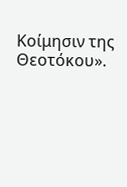Κοίμησιν της Θεοτόκου».